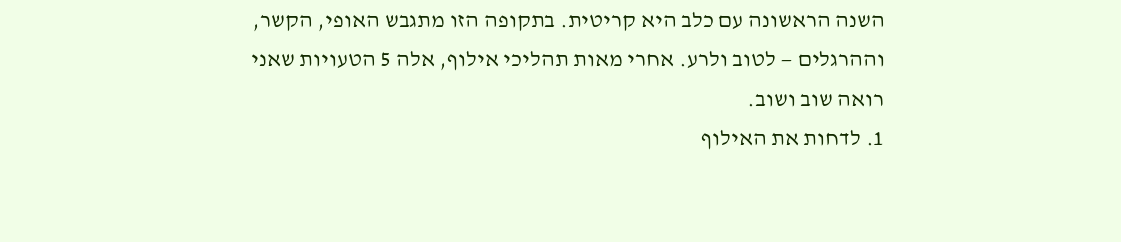השנה הראשונה עם כלב היא קריטית. בתקופה הזו מתגבש האופי, הקשר, וההרגלים — לטוב ולרע. אחרי מאות תהליכי אילוף, אלה 5 הטעויות שאני רואה שוב ושוב.
1. לדחות את האילוף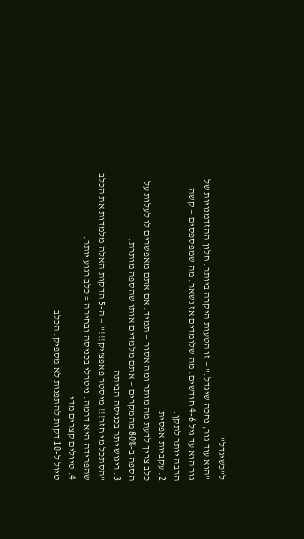ל"כשיגדל"
"הוא עוד גור, נחכה שיגדל." — זו הטעות היקרה ביותר. חלון ההזדמנויות של גור הוא עד גיל 4-6 חודשים. מה שלומדים אז נשאר. מה שמפספסים — קשה הרבה יותר לתקן.
2. עקביות אפסית
כלב צריך לדעת מה מותר ומה אסור — תמיד. אם אתם מאפשרים לו לעלות על הספה ב-80% מהמקרים — אתם מלמדים אותו שהספה מותרת.
3. ריגוש יתר בכניסה הביתה
"הסתכל מי חזר!!! מיסטר פאפצ'יק!!!" — ה-5 הדקות האלה מלמדות את הכלב שהפרידה היא דרמה. ניטרלי בכניסה ובחירה = כלב רגוע יותר.
4. טיולים קצרים מדי
טיול ל-10 דקות להתפנות לא מספיק. הכלב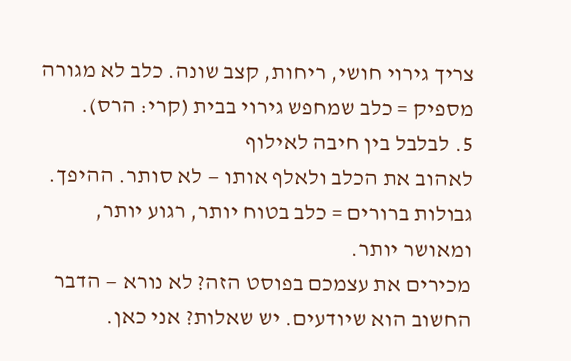צריך גירוי חושי, ריחות, קצב שונה. כלב לא מגורה מספיק = כלב שמחפש גירוי בבית (קרי: הרס).
5. לבלבל בין חיבה לאילוף
לאהוב את הכלב ולאלף אותו — לא סותר. ההיפך. גבולות ברורים = כלב בטוח יותר, רגוע יותר, ומאושר יותר.
מכירים את עצמכם בפוסט הזה? לא נורא — הדבר החשוב הוא שיודעים. יש שאלות? אני כאן.